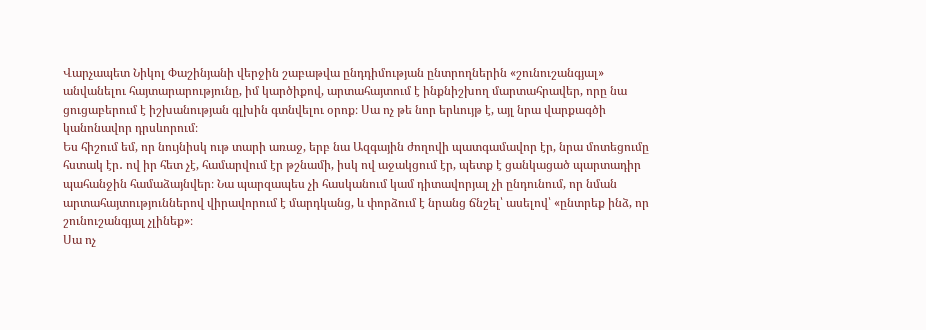Վարչապետ Նիկոլ Փաշինյանի վերջին շաբաթվա ընդդիմության ընտրողներին «շունուշանգյալ» անվանելու հայտարարությունը, իմ կարծիքով, արտահայտում է ինքնիշխող մարտահրավեր, որը նա ցուցաբերում է իշխանության գլխին գտնվելու օրոք։ Սա ոչ թե նոր երևույթ է, այլ նրա վարքագծի կանոնավոր դրսևորում։
Ես հիշում եմ, որ նույնիսկ ութ տարի առաջ, երբ նա Ազգային ժողովի պատգամավոր էր, նրա մոտեցումը հստակ էր․ ով իր հետ չէ, համարվում էր թշնամի, իսկ ով աջակցում էր, պետք է ցանկացած պարտադիր պահանջին համաձայնվեր։ Նա պարզապես չի հասկանում կամ դիտավորյալ չի ընդունում, որ նման արտահայտություններով վիրավորում է մարդկանց, և փորձում է նրանց ճնշել՝ ասելով՝ «ընտրեք ինձ, որ շունուշանգյալ չլինեք»։
Սա ոչ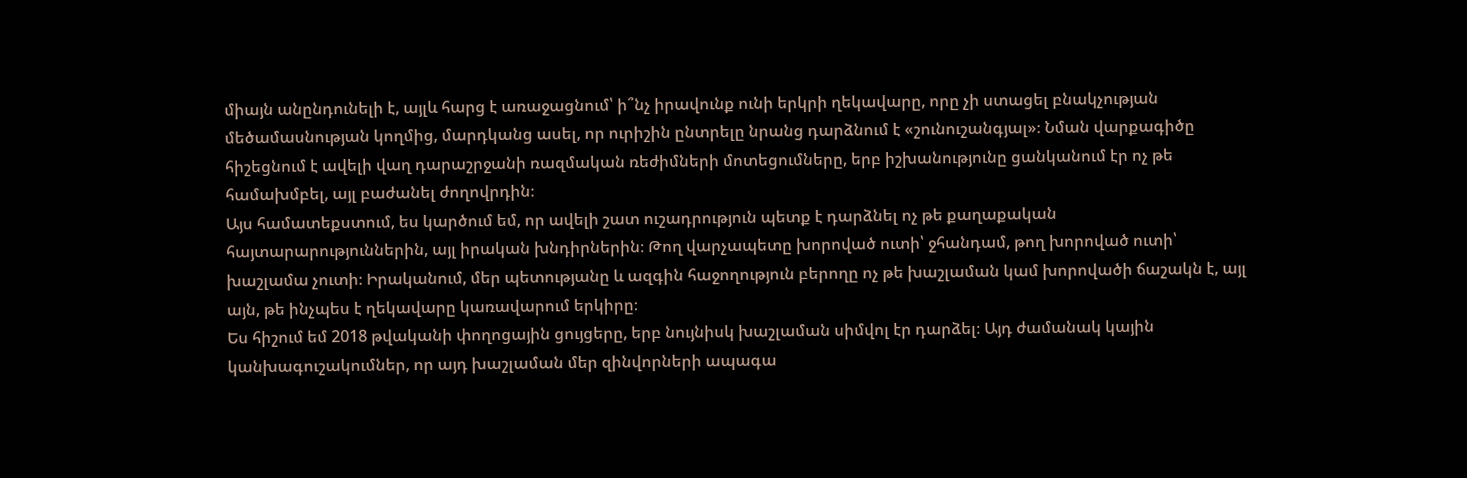միայն անընդունելի է, այլև հարց է առաջացնում՝ ի՞նչ իրավունք ունի երկրի ղեկավարը, որը չի ստացել բնակչության մեծամասնության կողմից, մարդկանց ասել, որ ուրիշին ընտրելը նրանց դարձնում է «շունուշանգյալ»։ Նման վարքագիծը հիշեցնում է ավելի վաղ դարաշրջանի ռազմական ռեժիմների մոտեցումները, երբ իշխանությունը ցանկանում էր ոչ թե համախմբել, այլ բաժանել ժողովրդին։
Այս համատեքստում, ես կարծում եմ, որ ավելի շատ ուշադրություն պետք է դարձնել ոչ թե քաղաքական հայտարարություններին, այլ իրական խնդիրներին։ Թող վարչապետը խորոված ուտի՝ ջհանդամ, թող խորոված ուտի՝ խաշլամա չուտի։ Իրականում, մեր պետությանը և ազգին հաջողություն բերողը ոչ թե խաշլաման կամ խորովածի ճաշակն է, այլ այն, թե ինչպես է ղեկավարը կառավարում երկիրը։
Ես հիշում եմ 2018 թվականի փողոցային ցույցերը, երբ նույնիսկ խաշլաման սիմվոլ էր դարձել։ Այդ ժամանակ կային կանխագուշակումներ, որ այդ խաշլաման մեր զինվորների ապագա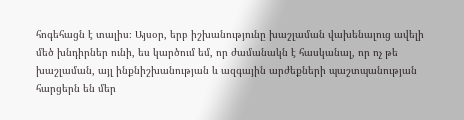հոգեհացն է տալիս։ Այսօր, երբ իշխանությունը խաշլաման վախենալուց ավելի մեծ խնդիրներ ունի, ես կարծում եմ, որ ժամանակն է հասկանալ, որ ոչ թե խաշլաման, այլ ինքնիշխանության և ազգային արժեքների պաշտպանության հարցերն են մեր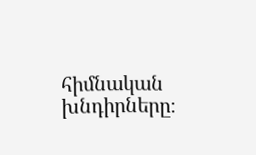հիմնական խնդիրները։